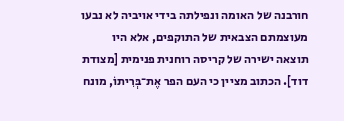חורבנה של האומה ונפילתה בידי אויביה לא נבעו מעוצמתם הצבאית של התוקפים, אלא היו תוצאה ישירה של קריסה רוחנית פנימית [מצודת דוד]. הכתוב מציין כי העם הפר אֶת־בְּרִיתוֹ, מונח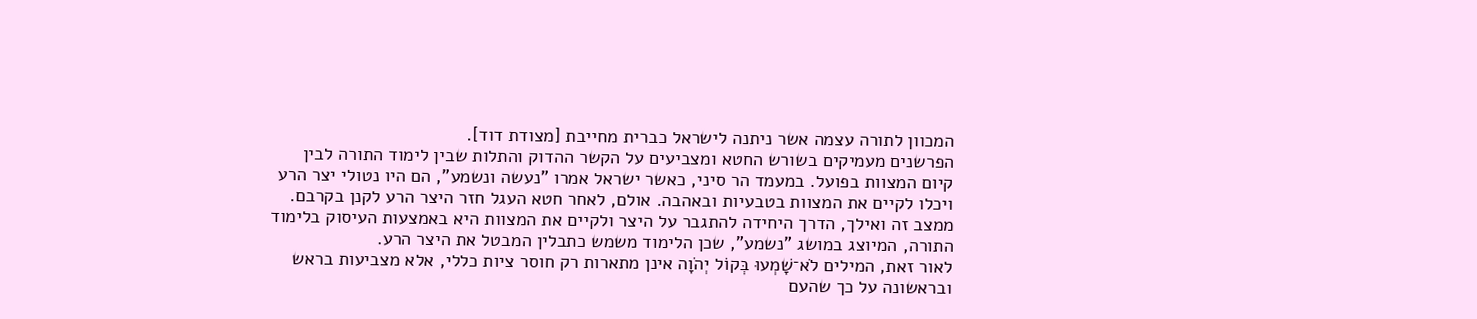המכוון לתורה עצמה אשר ניתנה לישראל כברית מחייבת [מצודת דוד].
הפרשנים מעמיקים בשורש החטא ומצביעים על הקשר ההדוק והתלות שבין לימוד התורה לבין קיום המצוות בפועל. במעמד הר סיני, כאשר ישראל אמרו "נעשה ונשמע", הם היו נטולי יצר הרע ויכלו לקיים את המצוות בטבעיות ובאהבה. אולם, לאחר חטא העגל חזר היצר הרע לקנן בקרבם. ממצב זה ואילך, הדרך היחידה להתגבר על היצר ולקיים את המצוות היא באמצעות העיסוק בלימוד התורה, המיוצג במושג "נשמע", שכן הלימוד משמש כתבלין המבטל את היצר הרע.
לאור זאת, המילים לֹא־שָׁמְעוּ בְּקוֹל יְהֹוָה אינן מתארות רק חוסר ציות כללי, אלא מצביעות בראש ובראשונה על כך שהעם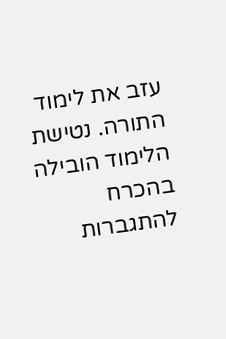עזב את לימוד התורה. נטישת הלימוד הובילה בהכרח להתגברות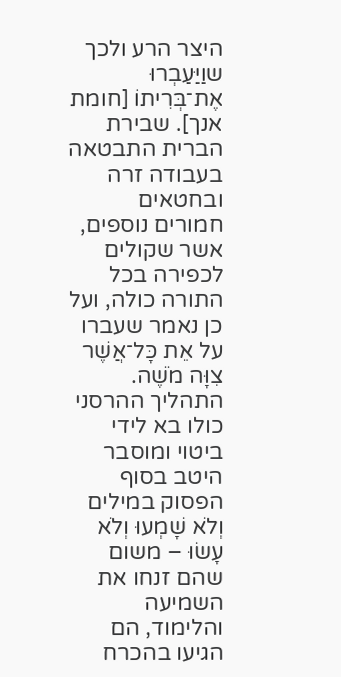היצר הרע ולכך שוַיַּעַבְרוּ אֶת־בְּרִיתוֹ [חומת אנך]. שבירת הברית התבטאה בעבודה זרה ובחטאים חמורים נוספים, אשר שקולים לכפירה בכל התורה כולה, ועל כן נאמר שעברו על אֵת כָּל־אֲשֶׁר צִוָּה מֹשֶׁה. התהליך ההרסני כולו בא לידי ביטוי ומוסבר היטב בסוף הפסוק במילים וְלֹא שָׁמְעוּ וְלֹא עָשׂוּ – משום שהם זנחו את השמיעה והלימוד, הם הגיעו בהכרח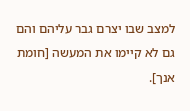למצב שבו יצרם גבר עליהם והם גם לא קיימו את המעשה [חומת אנך].